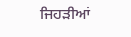ਜਿਹੜੀਆਂ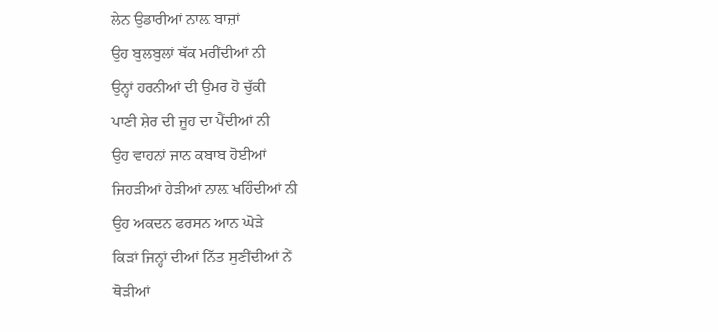ਲੇਨ ਉਡਾਰੀਆਂ ਨਾਲ਼ ਬਾਜ਼ਾਂ
ਉਹ ਬੁਲਬੁਲਾਂ ਥੱਕ ਮਰੀਂਦੀਆਂ ਨੀ
ਉਨ੍ਹਾਂ ਹਰਨੀਆਂ ਦੀ ਉਮਰ ਹੋ ਚੁੱਕੀ
ਪਾਣੀ ਸ਼ੇਰ ਦੀ ਜੂਹ ਦਾ ਪੈਂਦੀਆਂ ਨੀ
ਉਹ ਵਾਹਨਾਂ ਜਾਨ ਕਬਾਬ ਹੋਈਆਂ
ਜਿਹੜੀਆਂ ਹੇੜੀਆਂ ਨਾਲ਼ ਖਹਿੰਦੀਆਂ ਨੀ
ਉਹ ਅਕਦਨ ਫਰਸਨ ਆਨ ਘੋੜੇ
ਕਿੜਾਂ ਜਿਨ੍ਹਾਂ ਦੀਆਂ ਨਿੱਤ ਸੁਣੀਂਦੀਆਂ ਨੇਂ
ਥੋੜੀਆਂ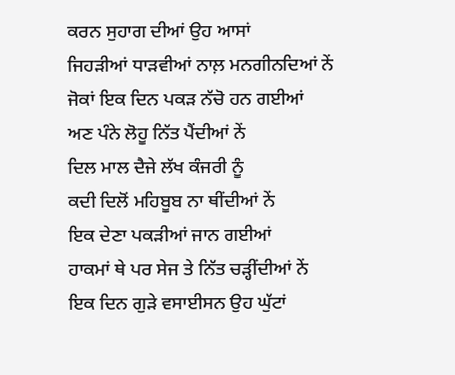ਕਰਨ ਸੁਹਾਗ ਦੀਆਂ ਉਹ ਆਸਾਂ
ਜਿਹੜੀਆਂ ਧਾੜਵੀਆਂ ਨਾਲ਼ ਮਨਗੀਨਦਿਆਂ ਨੇਂ
ਜੋਕਾਂ ਇਕ ਦਿਨ ਪਕੜ ਨੱਚੋ ਹਨ ਗਈਆਂ
ਅਣ ਪੰਨੇ ਲੋਹੂ ਨਿੱਤ ਪੈਂਦੀਆਂ ਨੇਂ
ਦਿਲ ਮਾਲ ਦੈਜੇ ਲੱਖ ਕੰਜਰੀ ਨੂੰ
ਕਦੀ ਦਿਲੋਂ ਮਹਿਬੂਬ ਨਾ ਥੀਂਦੀਆਂ ਨੇਂ
ਇਕ ਦੇਣਾ ਪਕੜੀਆਂ ਜਾਨ ਗਈਆਂ
ਹਾਕਮਾਂ ਥੇ ਪਰ ਸੇਜ ਤੇ ਨਿੱਤ ਚੜ੍ਹੀਂਦੀਆਂ ਨੇਂ
ਇਕ ਦਿਨ ਗੁੜੇ ਵਸਾਈਸਨ ਉਹ ਘੁੱਟਾਂ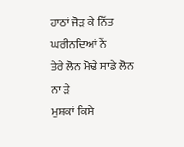ਹਾਠਾਂ ਜੋੜ ਕੇ ਨਿੱਤ ਘਰੀਨਦਿਆਂ ਨੇਂ
ਤੇਰੇ ਲੋਨ ਮੋਢੇ ਸਾਡੇ ਲੋਨ ਨਾ ੜੇ
ਮੁਸ਼ਕਾਂ ਕਿਸੇ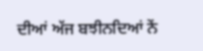ਦੀਆਂ ਅੱਜ ਬਝੀਨਦਿਆਂ ਨੇਂ